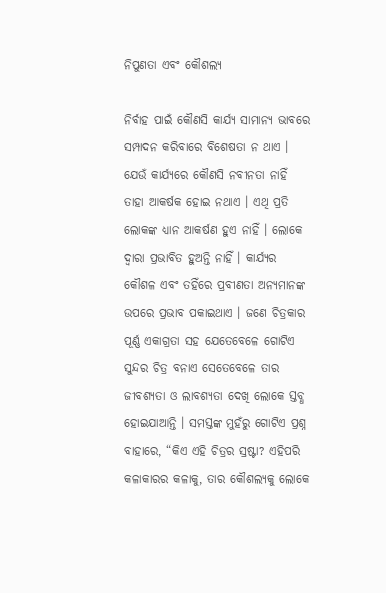ନିପୁଣତା ଏବଂ କୌଶଲ୍ୟ

ନିର୍ବାହ ପାଇଁ କୌଣସି କାର୍ଯ୍ୟ ସାମାନ୍ୟ ଭାବରେ ସମ୍ପାଦନ କରିବାରେ ବିଶେଷତା ନ ଥାଏ । ଯେଉଁ କାର୍ଯ୍ୟରେ କୌଣସି ନବୀନତା ନାହିଁ ତାହା ଆକର୍ଷକ ହୋଇ ନଥାଏ । ଏଥି ପ୍ରତି ଲୋକଙ୍କ ଧ୍ୟାନ ଆକର୍ଷଣ ହୁଏ ନାହିଁ । ଲୋକେ ଦ୍ୱାରା ପ୍ରଭାବିତ ହୁଅନ୍ତି ନାହିଁ । କାର୍ଯ୍ୟର କୌଶଳ ଏବଂ ତହିଁରେ ପ୍ରବୀଣତା ଅନ୍ୟମାନଙ୍କ ଉପରେ ପ୍ରଭାବ ପକାଇଥାଏ । ଜଣେ ଚିତ୍ରକାର ପୂର୍ଣ୍ଣ ଏକାଗ୍ରତା ସହ ଯେତେବେଳେ ଗୋଟିଏ ସୁନ୍ଦର ଚିତ୍ର ବନାଏ ସେତେବେଳେ ତାର ଜୀବଶ୍ୟତା ଓ ଲାବଶ୍ୟତା ଦେଖି ଲୋକେ ସ୍ତବ୍ଧ ହୋଇଯାଆନ୍ତି । ସମସ୍ତଙ୍କ ମୁହଁରୁ ଗୋଟିଏ ପ୍ରଶ୍ନ ବାହାରେ, “କିଏ ଏହି ଚିତ୍ରର ସ୍ରଷ୍ଟା? ଏହିପରି କଳାକାରର କଳାକୁ, ତାର କୌଶଲ୍ୟକୁ ଲୋକେ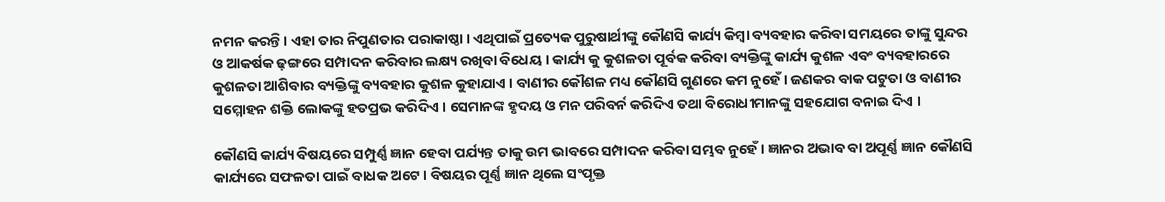ନମନ କରନ୍ତି । ଏହା ତାର ନିପୁଣତାର ପରାକାଷ୍ଠା । ଏଥିପାଇଁ ପ୍ରତ୍ୟେକ ପୁରୁଷାର୍ଥୀଙ୍କୁ କୌଣସି କାର୍ଯ୍ୟ କିମ୍ବା ବ୍ୟବହାର କରିବା ସମୟରେ ତାଙ୍କୁ ସୁନ୍ଦର ଓ ଆକର୍ଷକ ଢ଼ଙ୍ଗରେ ସମ୍ପାଦନ କରିବାର ଲକ୍ଷ୍ୟ ରଖିବା ବିଧେୟ । କାର୍ଯ୍ୟ କୁ କୁଶଳତା ପୂର୍ବକ କରିବା ବ୍ୟକ୍ତିଙ୍କୁ କାର୍ଯ୍ୟ କୁଶଳ ଏବଂ ବ୍ୟବହାରରେ କୁଶଳତା ଆଶିବାର ବ୍ୟକ୍ତିଙ୍କୁ ବ୍ୟବହାର କୁଶଳ କୁହାଯାଏ । ବାଣୀର କୌଶଳ ମଧ୍ୟ କୌଣସି ଗୁଣରେ କମ ନୁହେଁ । ଜଣକର ବାକ ପଟୁତା ଓ ବାଣୀର ସମ୍ମୋହନ ଶକ୍ତି ଲୋକଙ୍କୁ ହତପ୍ରଭ କରିଦିଏ । ସେମାନଙ୍କ ହୃଦୟ ଓ ମନ ପରିବର୍ନ କରିଦିଏ ତଥା ବିରୋଧୀମାନଙ୍କୁ ସହଯୋଗ ବନାଇ ଦିଏ ।

କୌଣସି କାର୍ଯ୍ୟ ବିଷୟରେ ସମ୍ପୁର୍ଣ୍ଣ ଜ୍ଞାନ ହେବା ପର୍ଯ୍ୟନ୍ତ ତାକୁ ଉମ ଭାବରେ ସମ୍ପାଦନ କରିବା ସମ୍ଭବ ନୁହେଁ । ଜ୍ଞାନର ଅଭାବ ବା ଅପୂର୍ଣ୍ଣ ଜ୍ଞାନ କୌଣସି କାର୍ଯ୍ୟରେ ସଫଳତା ପାଇଁ ବାଧକ ଅଟେ । ବିଷୟର ପୂର୍ଣ୍ଣ ଜ୍ଞାନ ଥିଲେ ସଂପୃକ୍ତ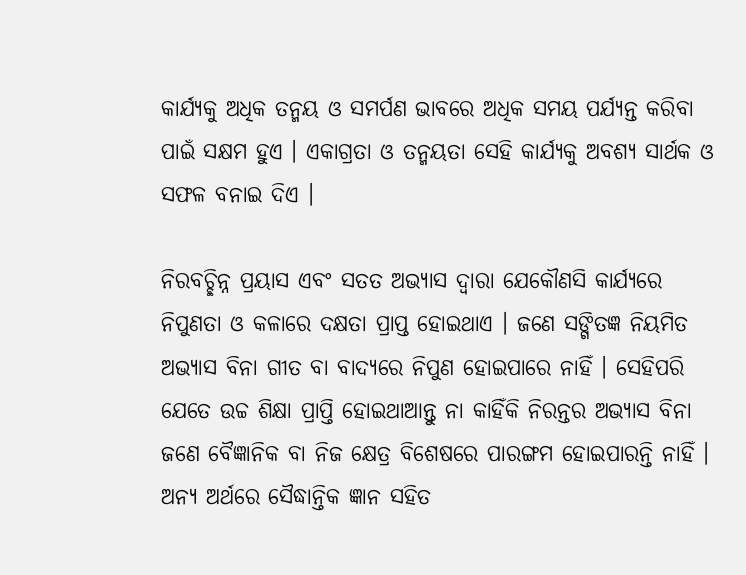କାର୍ଯ୍ୟକୁ ଅଧିକ ତନ୍ମୟ ଓ ସମର୍ପଣ ଭାବରେ ଅଧିକ ସମୟ ପର୍ଯ୍ୟନ୍ତ କରିବା ପାଇଁ ସକ୍ଷମ ହୁଏ । ଏକାଗ୍ରତା ଓ ତନ୍ମୟତା ସେହି କାର୍ଯ୍ୟକୁ ଅବଶ୍ୟ ସାର୍ଥକ ଓ ସଫଳ ବନାଇ ଦିଏ ।

ନିରବଚ୍ଛିନ୍ନ ପ୍ରୟାସ ଏବଂ ସତତ ଅଭ୍ୟାସ ଦ୍ୱାରା ଯେକୌଣସି କାର୍ଯ୍ୟରେ ନିପୁଣତା ଓ କଳାରେ ଦକ୍ଷତା ପ୍ରାପ୍ତ ହୋଇଥାଏ । ଜଣେ ସଙ୍ଗିତଜ୍ଞ ନିୟମିତ ଅଭ୍ୟାସ ବିନା ଗୀତ ବା ବାଦ୍ୟରେ ନିପୁଣ ହୋଇପାରେ ନାହିଁ । ସେହିପରି ଯେତେ ଉଚ୍ଚ ଶିକ୍ଷା ପ୍ରାପ୍ତି ହୋଇଥାଆନ୍ତୁ ନା କାହିଁକି ନିରନ୍ତର ଅଭ୍ୟାସ ବିନା ଜଣେ ବୈଜ୍ଞାନିକ ବା ନିଜ କ୍ଷେତ୍ର ବିଶେଷରେ ପାରଙ୍ଗମ ହୋଇପାରନ୍ତି ନାହିଁ । ଅନ୍ୟ ଅର୍ଥରେ ସୈଦ୍ଧାନ୍ତିକ ଜ୍ଞାନ ସହିତ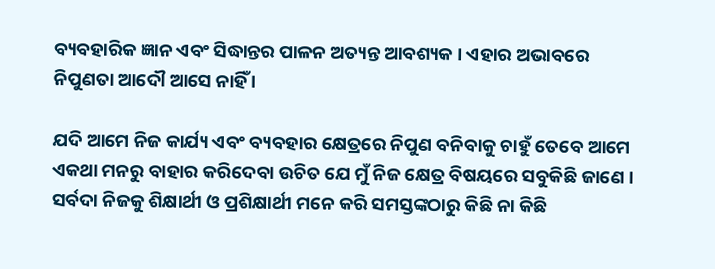ବ୍ୟବହାରିକ ଜ୍ଞାନ ଏବଂ ସିଦ୍ଧାନ୍ତର ପାଳନ ଅତ୍ୟନ୍ତ ଆବଶ୍ୟକ । ଏହାର ଅଭାବରେ ନିପୁଣତା ଆଦୌ ଆସେ ନାହିଁ ।

ଯଦି ଆମେ ନିଜ କାର୍ଯ୍ୟ ଏବଂ ବ୍ୟବହାର କ୍ଷେତ୍ରରେ ନିପୁଣ ବନିବାକୁ ଚାହୁଁ ତେବେ ଆମେ ଏକଥା ମନରୁ ବାହାର କରିଦେବା ଉଚିତ ଯେ ମୁଁ ନିଜ କ୍ଷେତ୍ର ବିଷୟରେ ସବୁକିଛି ଜାଣେ । ସର୍ବଦା ନିଜକୁ ଶିକ୍ଷାର୍ଥୀ ଓ ପ୍ରଶିକ୍ଷାର୍ଥୀ ମନେ କରି ସମସ୍ତଙ୍କଠାରୁ କିଛି ନା କିଛି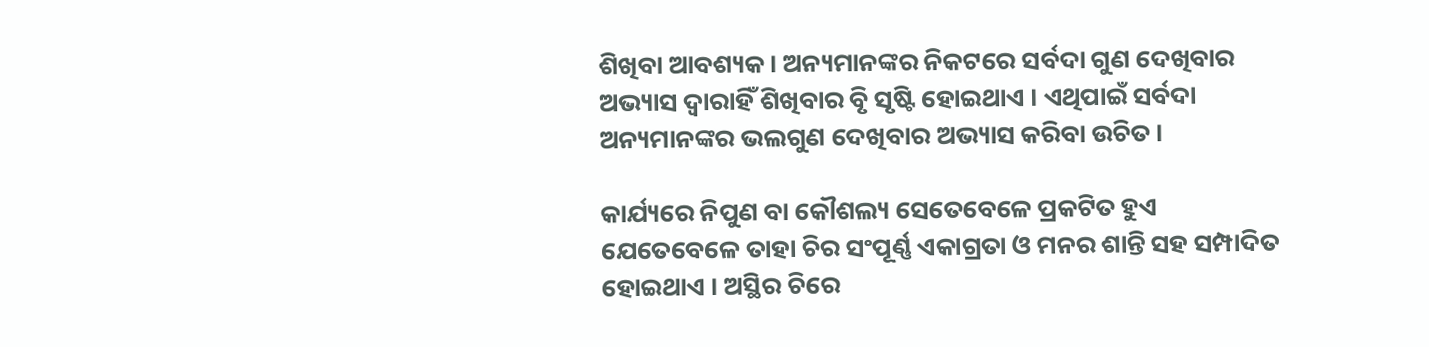ଶିଖିବା ଆବଶ୍ୟକ । ଅନ୍ୟମାନଙ୍କର ନିକଟରେ ସର୍ବଦା ଗୁଣ ଦେଖିବାର ଅଭ୍ୟାସ ଦ୍ୱାରାହିଁ ଶିଖିବାର ବୃି ସୃଷ୍ଟି ହୋଇଥାଏ । ଏଥିପାଇଁ ସର୍ବଦା ଅନ୍ୟମାନଙ୍କର ଭଲଗୁଣ ଦେଖିବାର ଅଭ୍ୟାସ କରିବା ଉଚିତ ।

କାର୍ଯ୍ୟରେ ନିପୁଣ ବା କୌଶଲ୍ୟ ସେତେବେଳେ ପ୍ରକଟିତ ହୁଏ ଯେତେବେଳେ ତାହା ଚିର ସଂପୂର୍ଣ୍ଣ ଏକାଗ୍ରତା ଓ ମନର ଶାନ୍ତି ସହ ସମ୍ପାଦିତ ହୋଇଥାଏ । ଅସ୍ଥିର ଚିରେ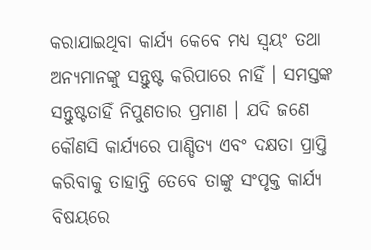କରାଯାଇଥିବା କାର୍ଯ୍ୟ କେବେ ମଧ୍ୟ ସ୍ବୟଂ ତଥା ଅନ୍ୟମାନଙ୍କୁ ସନ୍ତୁଷ୍ଟ କରିପାରେ ନାହିଁ । ସମସ୍ତଙ୍କ ସନ୍ତୁଷ୍ଟତାହିଁ ନିପୁଣତାର ପ୍ରମାଣ । ଯଦି ଜଣେ କୌଣସି କାର୍ଯ୍ୟରେ ପାଣ୍ଡିତ୍ୟ ଏବଂ ଦକ୍ଷତା ପ୍ରାପ୍ତି କରିବାକୁ ତାହାନ୍ତି ତେବେ ତାଙ୍କୁ ସଂପୃକ୍ତ କାର୍ଯ୍ୟ ବିଷୟରେ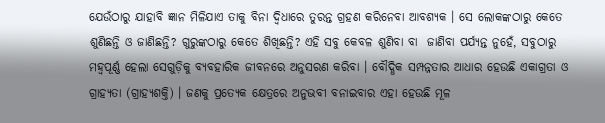ଯେଉଁଠାରୁ ଯାହାବି ଜ୍ଞାନ ମିଳିଯାଏ ତାକୁ ବିନା ଦ୍ୱିଧାରେ ତୁରନ୍ତ ଗ୍ରହଣ କରିନେବା ଆବଶ୍ୟକ । ସେ ଲୋକଙ୍କଠାରୁ କେତେ ଶୁଣିଛନ୍ତି ଓ ଜାଣିଛନ୍ତି? ଗୁରୁଙ୍କଠାରୁ କେତେ ଶିଖିଛନ୍ତି? ଏହି ସବୁ କେବଳ ଶୁଣିବା ବା  ଜାଣିବା ପର୍ଯ୍ୟନ୍ତ ନୁହେଁ, ସବୁଠାରୁ ମହ୍ୱପୂର୍ଣ୍ଣ ହେଲା ସେଗୁଡ଼ିକୁ ବ୍ୟବହାରିକ ଜୀବନରେ ଅନୁସରଣ କରିବା । ବୌଦ୍ଧିକ ସମ୍ପନ୍ନତାର ଆଧାର ହେଉଛି ଏକାଗ୍ରତା ଓ ଗ୍ରାହ୍ୟତା (ଗ୍ରାହ୍ୟଶକ୍ତି) । ଜଣକୁ ପ୍ରତ୍ୟେକ କ୍ଷେତ୍ରରେ ଅନୁଭବୀ ବନାଇବାର ଏହା ହେଉଛି ମୂଳ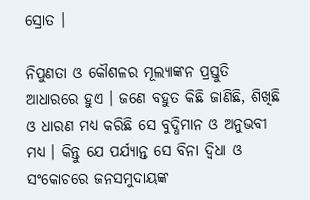ସ୍ରୋତ ।

ନିପୁଣତା ଓ କୌଶଳର ମୂଲ୍ୟାଙ୍କନ ପ୍ରସ୍ତୁତି ଆଧାରରେ ହୁଏ । ଜଣେ ବହୁତ କିଛି ଜାଣିଛି, ଶିଖିଛି ଓ ଧାରଣ ମଧ୍ୟ କରିଛି ସେ ବୁଦ୍ଧିମାନ ଓ ଅନୁଭବୀ ମଧ୍ୟ । କିନ୍ତୁ ଯେ ପର୍ଯ୍ୟାନ୍ତ ସେ ବିନା ଦ୍ୱିଧା ଓ ସଂକୋଚରେ ଜନସମୁଦାୟଙ୍କ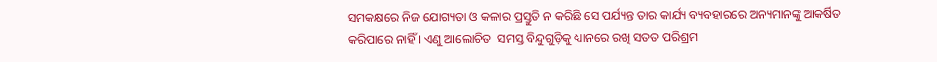ସମକକ୍ଷରେ ନିଜ ଯୋଗ୍ୟତା ଓ କଳାର ପ୍ରସ୍ତୁତି ନ କରିଛି ସେ ପର୍ଯ୍ୟନ୍ତ ତାର କାର୍ଯ୍ୟ ବ୍ୟବହାରରେ ଅନ୍ୟମାନଙ୍କୁ ଆକର୍ଷିତ କରିପାରେ ନାହିଁ । ଏଣୁ ଆଲୋଚିତ  ସମସ୍ତ ବିନ୍ଦୁଗୁଡ଼ିକୁ ଧ୍ୟାନରେ ରଖି ସତତ ପରିଶ୍ରମ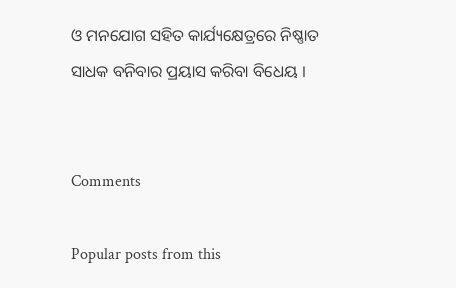ଓ ମନଯୋଗ ସହିତ କାର୍ଯ୍ୟକ୍ଷେତ୍ରରେ ନିଷ୍ଣାତ ସାଧକ ବନିବାର ପ୍ରୟାସ କରିବା ବିଧେୟ ।


Comments

Popular posts from this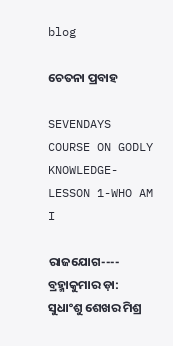blog

ଚେତନା ପ୍ରବାହ

SEVENDAYS COURSE ON GODLY KNOWLEDGE-LESSON 1-WHO AM I

ରାଜଯୋଗ---- ବ୍ରହ୍ମାକୁମାର ଡ଼ା: ସୁଧାଂଶୁ ଶେଖର ମିଶ୍ର